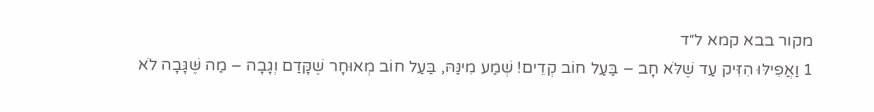מקור בבא קמא ל״ד
1 וַאֲפִילּוּ הִזִּיק עַד שֶׁלֹּא חָב – בַּעַל חוֹב קְדֵים! שְׁמַע מִינַּהּ, בַּעַל חוֹב מְאוּחָר שֶׁקָּדַם וְגָבָה – מַה שֶּׁגָּבָה לֹא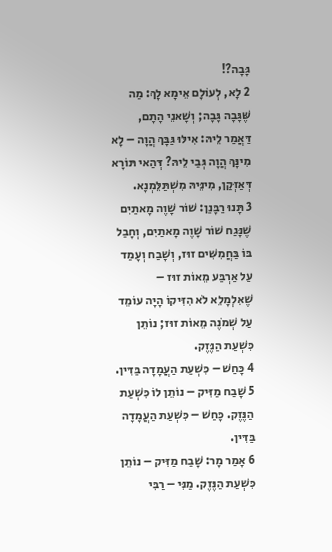גָּבָה?!
2 לָא, לְעוֹלָם אֵימָא לָךְ: מַה שֶּׁגָּבָה גָּבָה; וְשָׁאנֵי הָתָם, דַּאֲמַר לֵיהּ: אִילּוּ גַּבָּךְ הֲוָה – לָא מִינָּךְ הֲוָה גְּבַי לֵיהּ? דְּהַאי תּוֹרָא דְּאַזְּקַן, מִינֵּיהּ מִשְׁתַּלֵּמְנָא.
3 תָּנוּ רַבָּנַן: שׁוֹר שָׁוֶה מָאתַיִם שֶׁנָּגַח שׁוֹר שָׁוֶה מָאתַיִם, וְחָבַל בּוֹ בַּחֲמִשִּׁים זוּז, וְשָׁבַח וְעָמַד עַל אַרְבַּע מֵאוֹת זוּז – שֶׁאִלְמָלֵא לֹא הִזִּיקוֹ הָיָה עוֹמֵד עַל שְׁמֹנֶה מֵאוֹת זוּז; נוֹתֵן כִּשְׁעַת הַנֶּזֶק.
4 כָּחַשׁ – כִּשְׁעַת הַעֲמָדָה בַּדִּין.
5 שָׁבַח מַזִּיק – נוֹתֵן לוֹ כִּשְׁעַת הַנֶּזֶק. כָּחַשׁ – כִּשְׁעַת הַעֲמָדָה בַּדִּין.
6 אָמַר מָר: שָׁבַח מַזִּיק – נוֹתֵן כִּשְׁעַת הַנֶּזֶק. מַנִּי – רַבִּי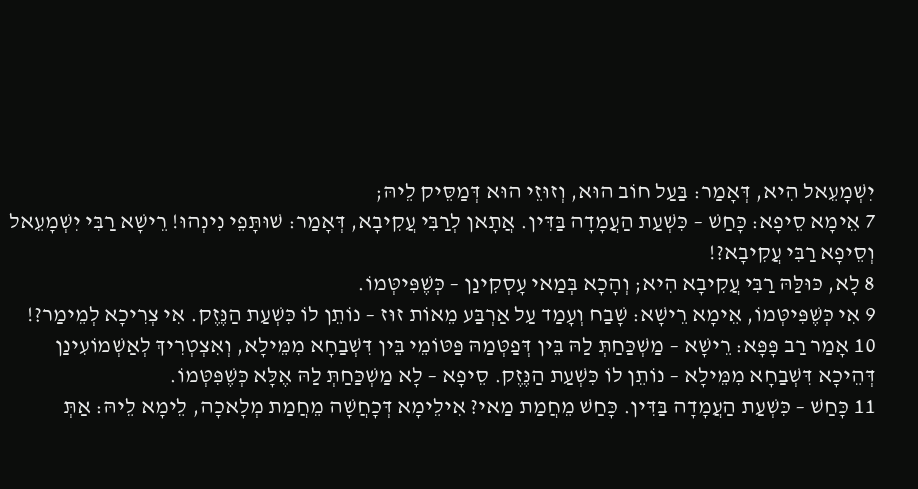יִשְׁמָעֵאל הִיא, דְּאָמַר: בַּעַל חוֹב הוּא, וְזוּזֵי הוּא דְּמַסֵּיק לֵיהּ;
7 אֵימָא סֵיפָא: כָּחַשׁ – כִּשְׁעַת הַעֲמָדָה בַּדִּין. אֲתָאן לְרַבִּי עֲקִיבָא, דְּאָמַר: שׁוּתָּפֵי נִינְהוּ! רֵישָׁא רַבִּי יִשְׁמָעֵאל וְסֵיפָא רַבִּי עֲקִיבָא?!
8 לָא, כּוּלַּהּ רַבִּי עֲקִיבָא הִיא; וְהָכָא בְּמַאי עָסְקִינַן – כְּשֶׁפִּיטְּמוֹ.
9 אִי כְּשֶׁפִּיטְּמוֹ, אֵימָא רֵישָׁא: שָׁבַח וְעָמַד עַל אַרְבַּע מֵאוֹת זוּז – נוֹתֵן לוֹ כִּשְׁעַת הַנֶּזֶק. אִי צְרִיכָא לְמֵימַר?!
10 אָמַר רַב פָּפָּא: רֵישָׁא – מַשְׁכַּחַתְּ לַהּ בֵּין דְּפַטְּמַהּ פַּטּוֹמֵי בֵּין דִּשְׁבַחָא מִמֵּילָא, וְאִצְטְרִיךְ לְאַשְׁמוֹעִינַן דְּהֵיכָא דִּשְׁבַחָא מִמֵּילָא – נוֹתֵן לוֹ כִּשְׁעַת הַנֶּזֶק. סֵיפָא – לָא מַשְׁכַּחַתְּ לַהּ אֶלָּא כְּשֶׁפִּטְּמוֹ.
11 כָּחַשׁ – כִּשְׁעַת הַעֲמָדָה בַּדִּין. כָּחַשׁ מֵחֲמַת מַאי? אִילֵימָא דְּכָחֲשָׁה מֵחֲמַת מְלָאכָה, לֵימָא לֵיהּ: אַתְּ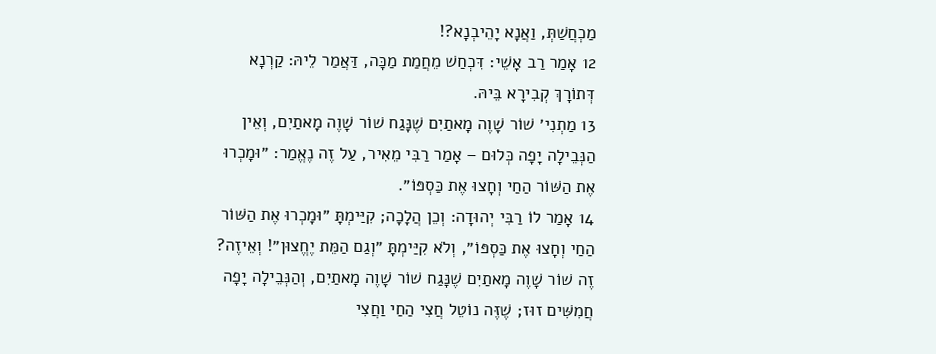מַכְחֲשַׁתְּ, וַאֲנָא יָהֵיבְנָא?!
12 אָמַר רַב אָשֵׁי: דִּכְחַשׁ מֵחֲמַת מַכָּה, דַּאֲמַר לֵיהּ: קַרְנָא דְּתוֹרָךְ קְבִירָא בֵּיהּ.
13 מַתְנִי׳ שׁוֹר שָׁוֶה מָאתַיִם שֶׁנָּגַח שׁוֹר שָׁוֶה מָאתַיִם, וְאֵין הַנְּבֵילָה יָפָה כְּלוּם – אָמַר רַבִּי מֵאִיר, עַל זֶה נֶאֱמַר: ״וּמָכְרוּ אֶת הַשּׁוֹר הַחַי וְחָצוּ אֶת כַּסְפּוֹ״.
14 אָמַר לוֹ רַבִּי יְהוּדָה: וְכֵן הֲלָכָה; קִיַּימְתָּ ״וּמָכְרוּ אֶת הַשּׁוֹר הַחַי וְחָצוּ אֶת כַּסְפּוֹ״, וְלֹא קִיַּימְתָּ ״וְגַם הַמֵּת יֶחֱצוּן״! וְאֵיזֶה? זֶה שׁוֹר שָׁוֶה מָאתַיִם שֶׁנָּגַח שׁוֹר שָׁוֶה מָאתַיִם, וְהַנְּבֵילָה יָפָה חֲמִשִּׁים זוּז; שֶׁזֶּה נוֹטֵל חֲצִי הַחַי וַחֲצִי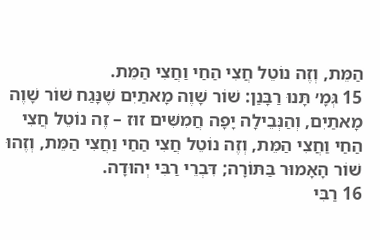הַמֵּת, וְזֶה נוֹטֵל חֲצִי הַחַי וַחֲצִי הַמֵּת.
15 גְּמָ׳ תָּנוּ רַבָּנַן: שׁוֹר שָׁוֶה מָאתַיִם שֶׁנָּגַח שׁוֹר שָׁוֶה מָאתַיִם, וְהַנְּבֵילָה יָפָה חֲמִשִּׁים זוּז – זֶה נוֹטֵל חֲצִי הַחַי וַחֲצִי הַמֵּת, וְזֶה נוֹטֵל חֲצִי הַחַי וַחֲצִי הַמֵּת, וְזֶהוּ שׁוֹר הָאָמוּר בַּתּוֹרָה; דִּבְרֵי רַבִּי יְהוּדָה.
16 רַבִּי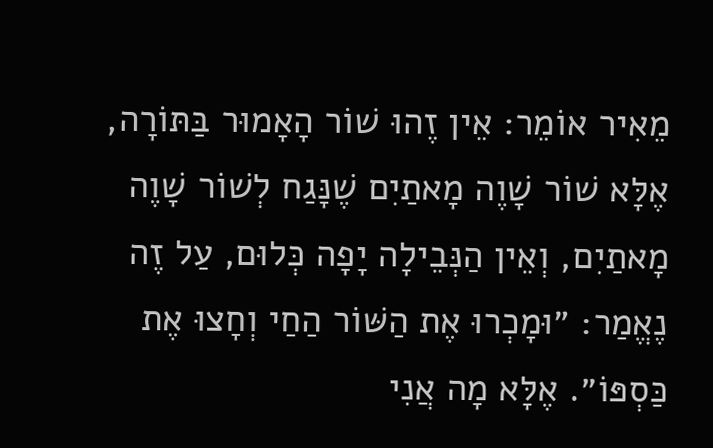מֵאִיר אוֹמֵר: אֵין זֶהוּ שׁוֹר הָאָמוּר בַּתּוֹרָה, אֶלָּא שׁוֹר שָׁוֶה מָאתַיִם שֶׁנָּגַח לְשׁוֹר שָׁוֶה מָאתַיִם, וְאֵין הַנְּבֵילָה יָפָה כְּלוּם, עַל זֶה נֶאֱמַר: ״וּמָכְרוּ אֶת הַשּׁוֹר הַחַי וְחָצוּ אֶת כַּסְפּוֹ״. אֶלָּא מָה אֲנִי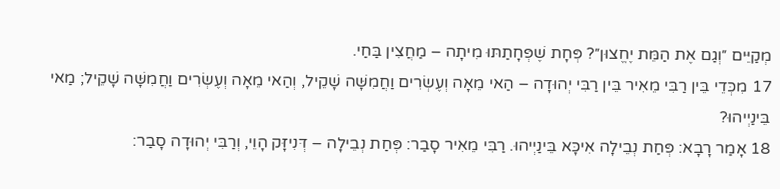מְקַיֵּים ״וְגַם אֶת הַמֵּת יֶחֱצוּן״? פְּחָת שֶׁפְּחָתַתּוּ מִיתָה – מַחֲצִין בַּחַי.
17 מִכְּדֵי בֵּין רַבִּי מֵאִיר בֵּין רַבִּי יְהוּדָה – הַאי מֵאָה וְעֶשְׂרִים וַחֲמִשָּׁה שָׁקֵיל, וְהַאי מֵאָה וְעֶשְׂרִים וַחֲמִשָּׁה שָׁקֵיל; מַאי בֵּינַיְיהוּ?
18 אָמַר רָבָא: פְּחַת נְבֵילָה אִיכָּא בֵּינַיְיהוּ. רַבִּי מֵאִיר סָבַר: פְּחַת נְבֵילָה – דְּנִיזָּק הָוֵי, וְרַבִּי יְהוּדָה סָבַר: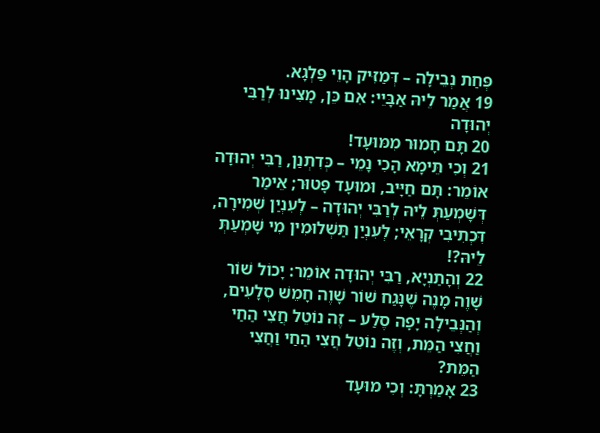פְּחַת נְבֵילָה – דְּמַזִּיק הָוֵי פַּלְגָא.
19 אֲמַר לֵיהּ אַבָּיֵי: אִם כֵּן, מָצִינוּ לְרַבִּי יְהוּדָה
20 תָּם חָמוּר מִמּוּעָד!
21 וְכִי תֵּימָא הָכִי נָמֵי – כְּדִתְנַן, רַבִּי יְהוּדָה אוֹמֵר: תָּם חַיָּיב, וּמוּעָד פָּטוּר; אֵימַר דְּשָׁמְעַתְּ לֵיהּ לְרַבִּי יְהוּדָה – לְעִנְיַן שְׁמִירָה, דִּכְתִיבִי קְרָאֵי; לְעִנְיַן תַּשְׁלוּמִין מִי שָׁמְעַתְּ לֵיהּ?!
22 וְהָתַנְיָא, רַבִּי יְהוּדָה אוֹמֵר: יָכוֹל שׁוֹר שָׁוֶה מָנֶה שֶׁנָּגַח שׁוֹר שָׁוֶה חָמֵשׁ סְלָעִים, וְהַנְּבֵילָה יָפָה סֶלַע – זֶה נוֹטֵל חֲצִי הַחַי וַחֲצִי הַמֵּת, וְזֶה נוֹטֵל חֲצִי הַחַי וַחֲצִי הַמֵּת?
23 אָמַרְתָּ: וְכִי מוּעָד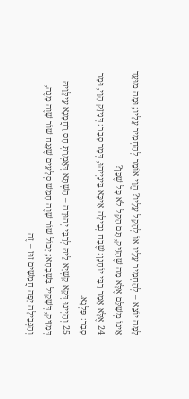לָמָּה יוֹצֵא – לְהַחְמִיר עָלָיו אוֹ לְהָקֵל עָלָיו? הֱוֵי אוֹמֵר לְהַחְמִיר עָלָיו; וּמָה מוּעָד אֵינוֹ מְשַׁלֵּם אֶלָּא מַה שֶּׁהִזִּיק, תָּם הַקַּל לֹא כׇּל שֶׁכֵּן?
24 אֶלָּא אָמַר רַבִּי יוֹחָנָן: שֶׁבַח נְבֵילָה אִיכָּא בֵּינַיְיהוּ, דְּמָר סָבַר: דְּנִיזָּק הָוֵי, וּמָר סָבַר: פַּלְגָא.
25 וְהַיְינוּ דְּקָא קַשְׁיָא לֵיהּ לְרַבִּי יְהוּדָה – הַשְׁתָּא דְּאָמְרַתְּ חָס רַחֲמָנָא עִילָּוֵיהּ דְּמַזִּיק, דְּשָׁקֵיל בִּשְׁבָחָא; יָכוֹל שׁוֹר שָׁוֶה חָמֵשׁ סְלָעִים שֶׁנָּגַח שׁוֹר שָׁוֶה מָנֶה, וְהַנְּבֵילָה יָפָה חֲמִשִּׁים זוּז – זֶה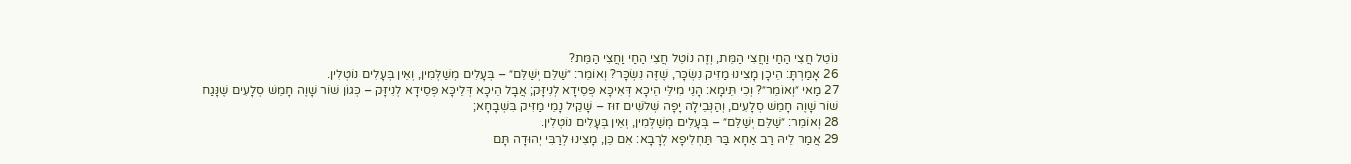נוֹטֵל חֲצִי הַחַי וַחֲצִי הַמֵּת, וְזֶה נוֹטֵל חֲצִי הַחַי וַחֲצִי הַמֵּת?
26 אָמַרְתָּ: הֵיכָן מָצִינוּ מַזִּיק נִשְׂכָּר, שֶׁזֶּה נִשְׂכָּר? וְאוֹמֵר: ״שַׁלֵּם יְשַׁלֵּם״ – בְּעָלִים מְשַׁלְּמִין, וְאֵין בְּעָלִים נוֹטְלִין.
27 מַאי ״וְאוֹמֵר״? וְכִי תֵּימָא: הָנֵי מִילֵּי הֵיכָא דְּאִיכָּא פְּסֵידָא לְנִיזָּק; אֲבָל הֵיכָא דְּלֵיכָּא פְּסֵידָא לְנִיזָּק – כְּגוֹן שׁוֹר שָׁוֶה חָמֵשׁ סְלָעִים שֶׁנָּגַח שׁוֹר שָׁוֶה חָמֵשׁ סְלָעִים, וְהַנְּבֵילָה יָפָה שְׁלֹשִׁים זוּז – שָׁקֵיל נָמֵי מַזִּיק בִּשְׁבָחָא;
28 וְאוֹמֵר: ״שַׁלֵּם יְשַׁלֵּם״ – בְּעָלִים מְשַׁלְּמִין, וְאֵין בְּעָלִים נוֹטְלִין.
29 אֲמַר לֵיהּ רַב אַחָא בַּר תַּחְלִיפָא לְרָבָא: אִם כֵּן, מָצִינוּ לְרַבִּי יְהוּדָה תָּם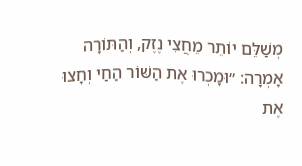מְשַׁלֵּם יוֹתֵר מֵחֲצִי נֶזֶק, וְהַתּוֹרָה אָמְרָה: ״וּמָכְרוּ אֶת הַשּׁוֹר הַחַי וְחָצוּ אֶת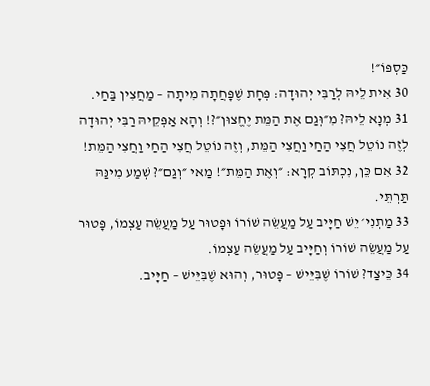כַּסְפּוֹ״!
30 אִית לֵיהּ לְרַבִּי יְהוּדָה: פְּחָת שֶׁפָּחֲתָה מִיתָה – מַחֲצִין בַּחַי.
31 מְנָא לֵיהּ? מִ״וְּגַם אֶת הַמֵּת יֶחֱצוּן״?! וְהָא אַפְּקֵיהּ רַבִּי יְהוּדָה לְזֶה נוֹטֵל חֲצִי הַחַי וַחֲצִי הַמֵּת, וְזֶה נוֹטֵל חֲצִי הַחַי וַחֲצִי הַמֵּת!
32 אִם כֵּן, נִכְתּוֹב קְרָא: ״וְאֶת הַמֵּת״! מַאי ״וְגַם״? שְׁמַע מִינַּהּ תַּרְתֵּי.
33 מַתְנִי׳ יֵשׁ חַיָּיב עַל מַעֲשֵׂה שׁוֹרוֹ וּפָטוּר עַל מַעֲשֵׂה עַצְמוֹ, פָּטוּר עַל מַעֲשֵׂה שׁוֹרוֹ וְחַיָּיב עַל מַעֲשֵׂה עַצְמוֹ.
34 כֵּיצַד? שׁוֹרוֹ שֶׁבִּיֵּישׁ – פָּטוּר, וְהוּא שֶׁבִּיֵּישׁ – חַיָּיב.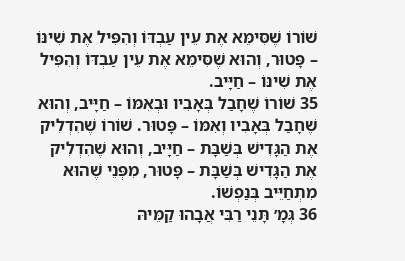שׁוֹרוֹ שֶׁסִּימֵּא אֶת עֵין עַבְדּוֹ וְהִפִּיל אֶת שִׁינּוֹ – פָּטוּר, וְהוּא שֶׁסִּימֵּא אֶת עֵין עַבְדּוֹ וְהִפִּיל אֶת שִׁינּוֹ – חַיָּיב.
35 שׁוֹרוֹ שֶׁחָבַל בְּאָבִיו וּבְאִמּוֹ – חַיָּיב, וְהוּא שֶׁחָבַל בְּאָבִיו וְאִמּוֹ – פָּטוּר. שׁוֹרוֹ שֶׁהִדְלִיק אֶת הַגָּדִישׁ בְּשַׁבָּת – חַיָּיב, וְהוּא שֶׁהִדְלִיק אֶת הַגָּדִישׁ בְּשַׁבָּת – פָּטוּר, מִפְּנֵי שֶׁהוּא מִתְחַיֵּיב בְּנַפְשׁוֹ.
36 גְּמָ׳ תָּנֵי רַבִּי אֲבָהוּ קַמֵּיהּ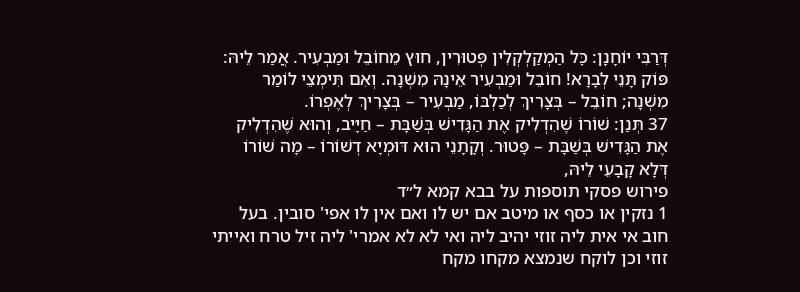דְּרַבִּי יוֹחָנָן: כׇּל הַמְקַלְקְלִין פְּטוּרִין, חוּץ מֵחוֹבֵל וּמַבְעִיר. אֲמַר לֵיהּ: פּוֹק תָּנֵי לְבָרָא! חוֹבֵל וּמַבְעִיר אֵינָהּ מִשְׁנָה. וְאִם תִּימְצֵי לוֹמַר מִשְׁנָה; חוֹבֵל – בְּצָרִיךְ לְכַלְבּוֹ, מַבְעִיר – בְּצָרִיךְ לְאֶפְרוֹ.
37 תְּנַן: שׁוֹרוֹ שֶׁהִדְלִיק אֶת הַגָּדִישׁ בְּשַׁבָּת – חַיָּיב, וְהוּא שֶׁהִדְלִיק אֶת הַגָּדִישׁ בְּשַׁבָּת – פָּטוּר. וְקָתָנֵי הוּא דּוּמְיָא דְשׁוֹרוֹ – מָה שׁוֹרוֹ דְּלָא קָבָעֵי לֵיהּ,
פירוש פסקי תוספות על בבא קמא ל״ד
1 נזקין או כסף או מיטב אם יש לו ואם אין לו אפי' סובין. בעל חוב אי אית ליה זוזי יהיב ליה ואי לא לא אמרי' ליה זיל טרח ואייתי זוזי וכן לוקח שנמצא מקחו מקח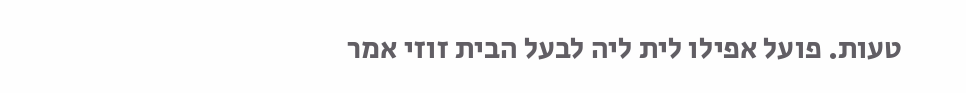טעות. פועל אפילו לית ליה לבעל הבית זוזי אמר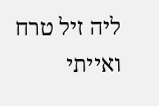ליה זיל טרח ואייתי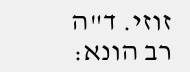זוזי. ד"ה רב הונא: